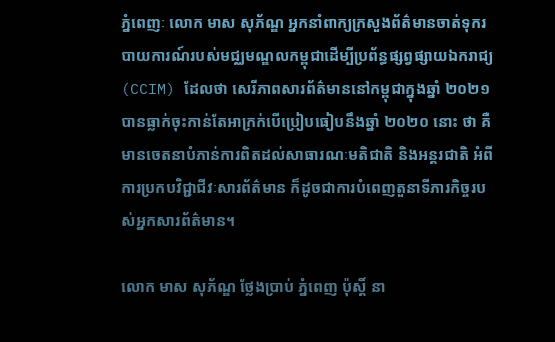ភ្នំពេញៈ លោក មាស សុភ័ណ្ឌ អ្នកនាំពាក្យក្រសួងព័ត៌មានចាត់ទុករបាយការណ៍របស់មជ្ឈមណ្ឌលកម្ពុជាដើម្បីប្រព័ន្ធផ្សព្វផ្សាយឯករាជ្យ (CCIM) ដែលថា សេរីភាពសារព័ត៌មាននៅកម្ពុជាក្នុងឆ្នាំ ២០២១ បានធ្លាក់ចុះកាន់តែអាក្រក់បើប្រៀបធៀបនឹងឆ្នាំ ២០២០ នោះ ថា គឺមានចេតនាបំភាន់ការពិតដល់សាធារណៈមតិជាតិ និងអន្តរជាតិ អំពីការប្រកបវិជ្ជាជីវៈសារព័ត៌មាន ក៏ដូចជាការបំពេញតួនាទីភារកិច្ចរបស់អ្នកសារព័ត៌មាន។

លោក មាស សុភ័ណ្ឌ ថ្លែងប្រាប់ ភ្នំពេញ ប៉ុស្ដិ៍ នា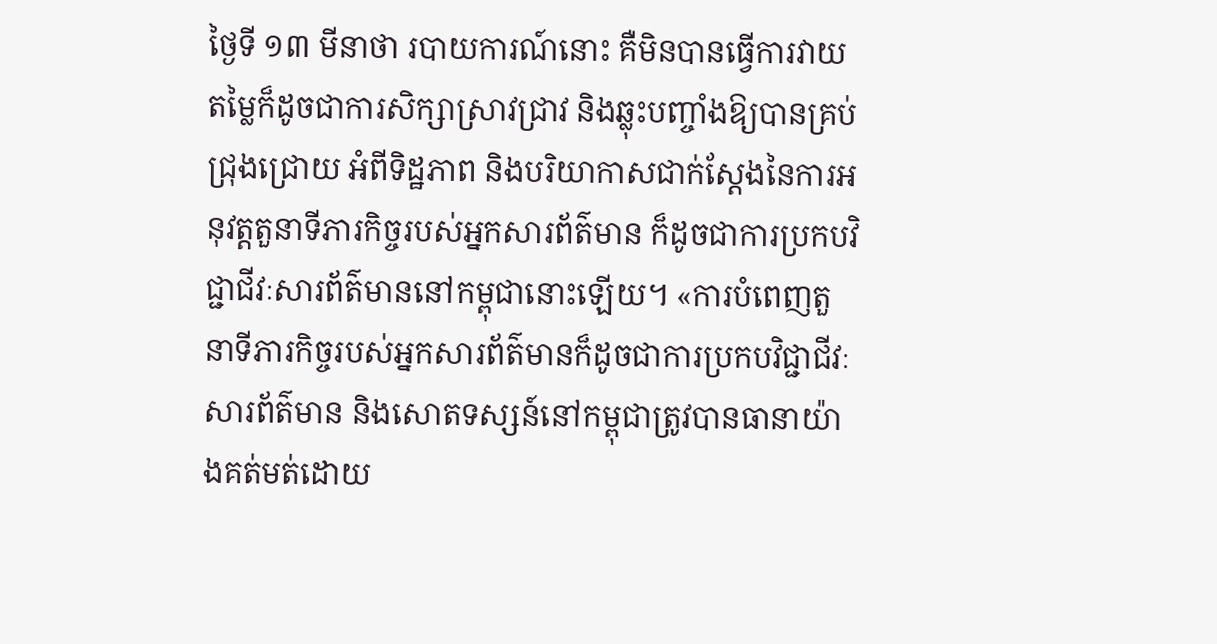ថ្ងៃទី ១៣ មីនាថា របាយការណ៍នោះ គឺមិនបានធ្វើការវាយតម្លៃក៏ដូចជាការសិក្សាស្រាវជ្រាវ និងឆ្លុះបញ្ចាំងឱ្យបានគ្រប់ជ្រុងជ្រោយ អំពីទិដ្ឋភាព និងបរិយាកាសជាក់ស្ដែងនៃការអនុវត្ដតួនាទីភារកិច្ចរបស់អ្នកសារព័ត៌មាន ក៏ដូចជាការប្រកបវិជ្ជាជីវៈសារព័ត៌មាននៅកម្ពុជានោះឡើយ។ «ការបំពេញតួនាទីភារកិច្ចរបស់អ្នកសារព័ត៌មានក៏ដូចជាការប្រកបវិជ្ជាជីវៈសារព័ត៌មាន និងសោតទស្សន៍នៅកម្ពុជាត្រូវបានធានាយ៉ាងគត់មត់ដោយ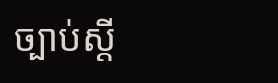ច្បាប់ស្ដី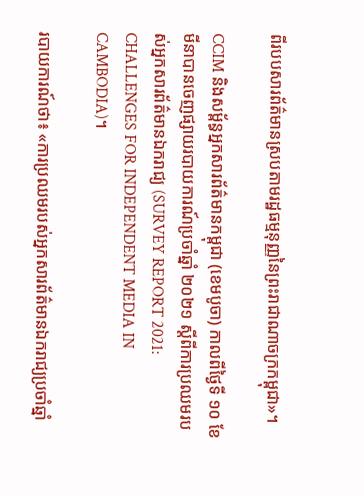ពីរបបសារព័ត៌មានស្របតាមរដ្ឋធម្មនុញ្ញនៃព្រះរាជាណាចក្រកម្ពុជា»។

CCIM និងសម្ព័ន្ធអ្នកសារព័ត៌មានកម្ពុជា (ខេមបូចា) កាលពីថ្ងៃទី ១០ ខែមីនាបានចេញផ្សាយរបាយការណ៍ប្រចាំឆ្នាំ ២០២១ ស្តីពីការប្រឈមរបស់អ្នកសារព័ត៌មានឯករាជ្យ (SURVEY REPORT 2021: CHALLENGES FOR INDEPENDENT MEDIA IN CAMBODIA)។

របាយការណ៍ថា៖ «ការប្រឈមរបស់អ្នកសារព័ត៌មានឯករាជ្យប្រចាំឆ្នាំ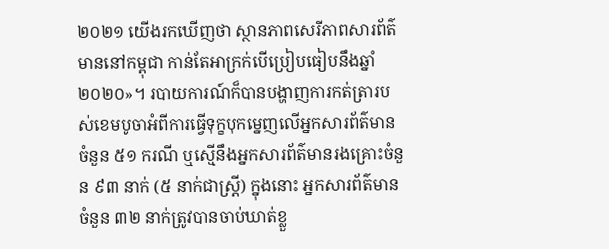២០២១ យើងរកឃើញថា ស្ថានភាពសេរីភាពសារព័ត៌មាននៅកម្ពុជា កាន់តែអាក្រក់បើប្រៀបធៀបនឹងឆ្នាំ ២០២០»។ របាយការណ៍ក៏បានបង្ហាញការកត់ត្រារបស់ខេមបូចាអំពីការធ្វើទុក្ខបុកម្នេញលើអ្នកសារព័ត៌មានចំនួន ៥១ ករណី ឬស្មើនឹងអ្នកសារព័ត៌មានរងគ្រោះចំនួន ៩៣ នាក់ (៥ នាក់ជាស្ដ្រី) ក្នុងនោះ អ្នកសារព័ត៌មានចំនួន ៣២ នាក់ត្រូវបានចាប់ឃាត់ខ្លួ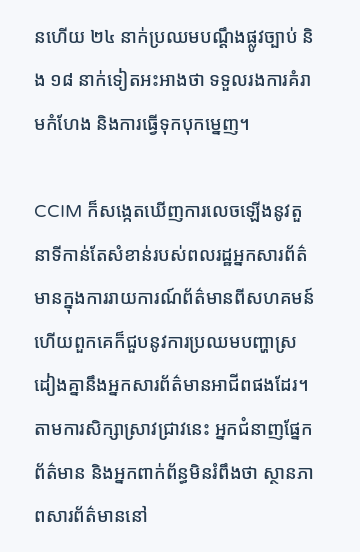នហើយ ២៤ នាក់ប្រឈមបណ្ដឹងផ្លូវច្បាប់ និង ១៨ នាក់ទៀតអះអាងថា ទទួលរងការគំរាមកំហែង និងការធ្វើទុកបុកម្នេញ។

CCIM ក៏សង្កេតឃើញការលេចឡើងនូវតួនាទីកាន់តែសំខាន់របស់ពលរដ្ឋអ្នកសារព័ត៌មានក្នុងការរាយការណ៍ព័ត៌មានពីសហគមន៍ហើយពួកគេក៏ជួបនូវការប្រឈមបញ្ហាស្រដៀងគ្នានឹងអ្នកសារព័ត៌មានអាជីពផងដែរ។ តាមការសិក្សាស្រាវជ្រាវនេះ អ្នកជំនាញផ្នែកព័ត៌មាន និងអ្នកពាក់ព័ន្ធមិនរំពឹងថា ស្ថានភាពសារព័ត៌មាននៅ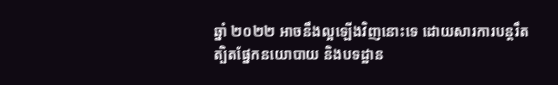ឆ្នាំ ២០២២ អាចនឹងល្អឡើងវិញនោះទេ ដោយសារការបន្ដរឹតត្បិតផ្នែកនយោបាយ និងបទដ្ឋាន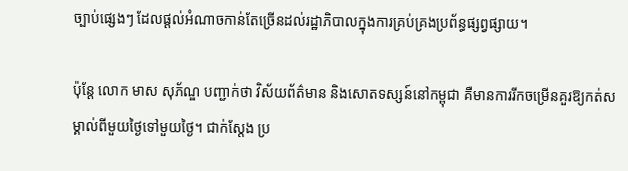ច្បាប់ផ្សេងៗ ដែលផ្ដល់អំណាចកាន់តែច្រើនដល់រដ្ឋាភិបាលក្នុងការគ្រប់គ្រងប្រព័ន្ធផ្សព្វផ្សាយ។

ប៉ុន្តែ លោក មាស សុភ័ណ្ឌ បញ្ជាក់ថា វិស័យព័ត៌មាន និងសោតទស្សន៍នៅកម្ពុជា គឺមានការរីកចម្រើនគួរឱ្យកត់សម្គាល់ពីមួយថ្ងៃទៅមួយថ្ងៃ។ ជាក់ស្តែង ប្រ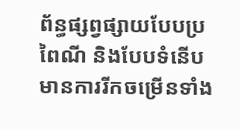ព័ន្ធផ្សព្វផ្សាយបែបប្រពៃណី និងបែបទំនើប មានការរីកចម្រើនទាំង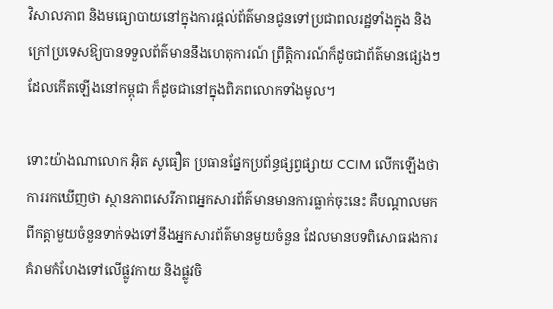វិសាលភាព និងមធ្យោបាយនៅក្នុងការផ្តល់ព័ត៌មានជូនទៅប្រជាពលរដ្ឋទាំងក្នុង និងក្រៅប្រទេសឱ្យបានទទួលព័ត៌មាននឹងហេតុការណ៍ ព្រឹត្តិការណ៍ក៏ដូចជាព័ត៌មានផ្សេងៗដែលកើតឡើងនៅកម្ពុជា ក៏ដូចជានៅក្នុងពិភពលោកទាំងមូល។

ទោះយ៉ាងណាលោក អ៊ិត សូធឿត ប្រធានផ្នែកប្រព័ន្ធផ្សព្វផ្សាយ CCIM លើកឡើងថា ការរកឃើញថា ស្ថានភាពសេរីភាពអ្នកសារព័ត៌មានមានការធ្លាក់ចុះនេះ គឺបណ្ដាលមកពីកត្តាមួយចំនួនទាក់ទងទៅនឹងអ្នកសារព័ត៌មានមួយចំនួន ដែលមានបទពិសោធរងការគំរាមកំហែងទៅលើផ្លូវកាយ និងផ្លូវចិ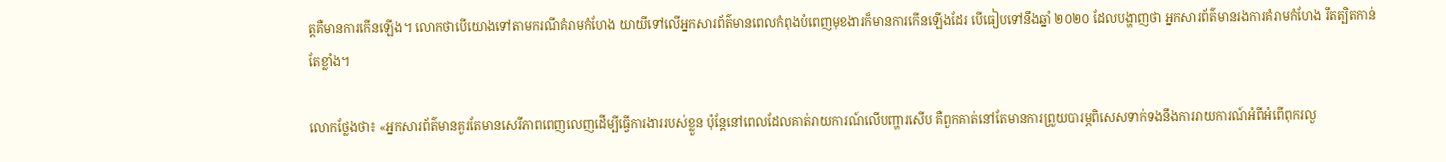ត្ដគឺមានការកើនឡើង។ លោកថាបើយោងទៅតាមករណីគំរាមកំហែង យាយីទៅលើអ្នកសារព័ត៌មានពេលកំពុងបំពេញមុខងារក៏មានការកើនឡើងដែរ បើធៀបទៅនឹងឆ្នាំ ២០២០ ដែលបង្ហាញថា អ្នកសារព័ត៌មានរងការគំរាមកំហែង រឹតត្បិតកាន់តែខ្លាំង។

លោកថ្លែងថា៖ «អ្នកសារព័ត៌មានគួរតែមានសេរីភាពពេញលេញដើម្បីធ្វើការងាររបស់ខ្លួន ប៉ុន្ដែនៅពេលដែលគាត់រាយការណ៍លើបញ្ហារសើប គឺពួកគាត់នៅតែមានការព្រួយបារម្ភពិសេសទាក់ទងនឹងការរាយការណ៍អំពីអំពើពុករលួ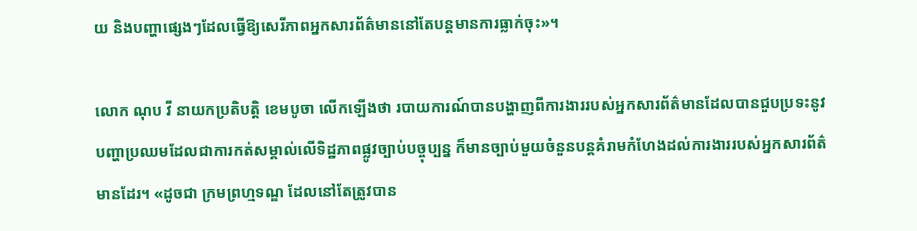យ និងបញ្ហាផ្សេងៗដែលធ្វើឱ្យសេរីភាពអ្នកសារព័ត៌មាននៅតែបន្តមានការធ្លាក់ចុះ»។

លោក ណុប វី នាយកប្រតិបត្តិ ខេមបូចា លើកឡើងថា របាយការណ៍បានបង្ហាញពីការងាររបស់អ្នកសារព័ត៌មានដែលបានជួបប្រទះនូវបញ្ហាប្រឈមដែលជាការកត់សម្គាល់លើទិដ្ឋភាពផ្លូវច្បាប់បច្ចុប្បន្ន ក៏មានច្បាប់មួយចំនួនបន្តគំរាមកំហែងដល់ការងាររបស់អ្នកសារព័ត៌មានដែរ។ «ដូចជា ក្រមព្រហ្មទណ្ឌ ដែលនៅតែត្រូវបាន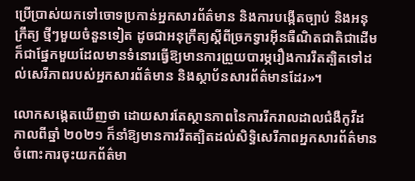ប្រើប្រាស់យកទៅចោទប្រកាន់អ្នកសារព័ត៌មាន និងការបង្កើតច្បាប់ និងអនុក្រឹត្យ ថ្មីៗមួយចំនួនទៀត ដូចជាអនុក្រឹត្យស្ដីពីច្រកទ្វារអ៊ីនធឺណិតជាតិជាដើម ក៏ជាផ្នែកមួយដែលមានទំនោរធ្វើឱ្យមានការព្រួយបារម្ភរឿងការរឹតត្បិតទៅដល់សេរីភាពរបស់អ្នកសារព័ត៌មាន និងស្ថាប័នសារព័ត៌មានដែរ»។

លោកសង្កេតឃើញថា ដោយសារតែស្ថានភាពនៃការរីករាលដាលជំងឺកូវីដ កាលពីឆ្នាំ ២០២១ ក៏នាំឱ្យមានការរឹតត្បិតដល់សិទ្ធិសេរីភាពអ្នកសារព័ត៌មានចំពោះការចុះយកព័ត៌មា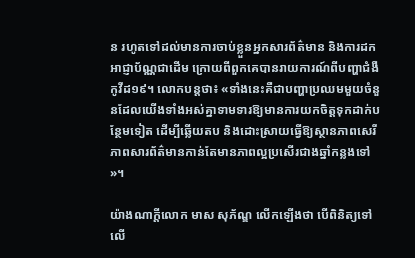ន រហូតទៅដល់មានការចាប់ខ្លួនអ្នកសារព័ត៌មាន និងការដកអាជ្ញាប័ណ្ណជាដើម ក្រោយពីពួកគេបានរាយការណ៍ពីបញ្ហាជំងឺកូវីដ១៩។ លោកបន្តថា៖ «ទាំងនេះគឺជាបញ្ហាប្រឈមមួយចំនួនដែលយើងទាំងអស់គ្នាទាមទារឱ្យមានការយកចិត្ដទុកដាក់បន្ថែមទៀត ដើម្បីឆ្លើយតប និងដោះស្រាយធ្វើឱ្យស្ថានភាពសេរីភាពសារព័ត៌មានកាន់តែមានភាពល្អប្រសើរជាងឆ្នាំកន្លងទៅ»។

យ៉ាងណាក្តីលោក មាស សុភ័ណ្ឌ លើកឡើងថា បើពិនិត្យទៅលើ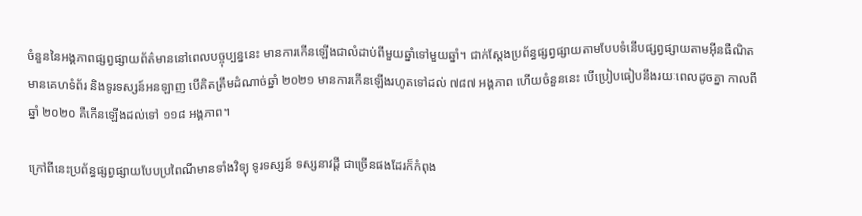ចំនួននៃអង្គភាពផ្សព្វផ្សាយព័ត៌មាននៅពេលបច្ចុប្បន្ននេះ មានការកើនឡើងជាលំដាប់ពីមួយឆ្នាំទៅមួយឆ្នាំ។ ជាក់ស្តែងប្រព័ន្ធផ្សព្វផ្សាយតាមបែបទំនើបផ្សព្វផ្សាយតាមអ៊ីនធឺណិត មានគេហទំព័រ និងទូរទស្សន៍អនឡាញ បើគិតត្រឹមដំណាច់ឆ្នាំ ២០២១ មានការកើនឡើងរហូតទៅដល់ ៧៨៧ អង្គភាព ហើយចំនួននេះ បើប្រៀបធៀបនឹងរយៈពេលដូចគ្នា កាលពីឆ្នាំ ២០២០ គឺកើនឡើងដល់ទៅ ១១៨ អង្គភាព។

ក្រៅពីនេះប្រព័ន្ធផ្សព្វផ្សាយបែបប្រពៃណីមានទាំងវិទ្យុ ទូរទស្សន៍ ទស្សនាវដ្តី ជាច្រើនផងដែរក៏កំពុង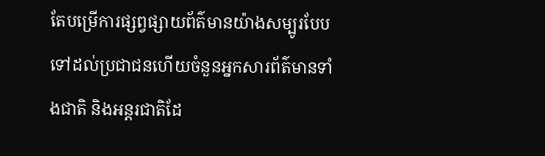តែបម្រើការផ្សព្វផ្សាយព័ត៌មានយ៉ាងសម្បូរបែបទៅដល់ប្រជាជនហើយចំនួនអ្នកសារព័ត៌មានទាំងជាតិ និងអន្តរជាតិដែ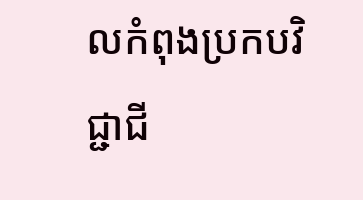លកំពុងប្រកបវិជ្ជាជី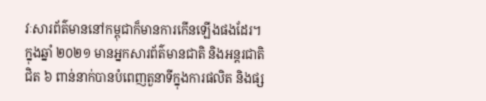វៈសារព័ត៌មាននៅកម្ពុជាក៏មានការកើនឡើងផងដែរ។ ក្នុងឆ្នាំ ២០២១ មានអ្នកសារព័ត៌មានជាតិ និងអន្តរជាតិជិត ៦ ពាន់នាក់បានបំពេញតួនាទីក្នុងការផលិត និងផ្ស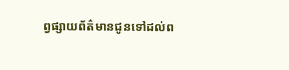ព្វផ្សាយព័ត៌មានជូនទៅដល់ព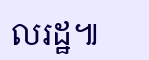លរដ្ឋ៕